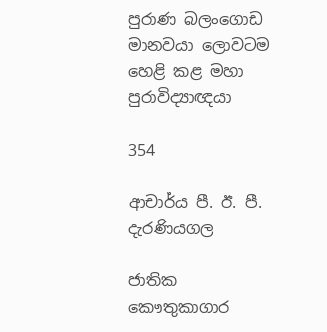පුරාණ බලංගොඩ මානවයා ලොවටම හෙළි කළ මහා පුරාවිද්‍යාඥයා

354

ආචාර්ය පී. ඊ. පී. දැරණියගල

ජාතික කෞතුකාගාර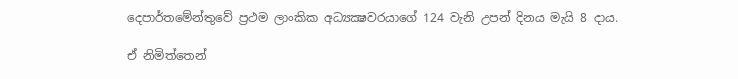දෙපාර්තමේන්තුවේ ප්‍රථම ලාංකික අධ්‍යක්‍ෂවරයාගේ 124 වැනි උපන් දිනය මැයි 8 දාය.

ඒ නිමිත්තෙන්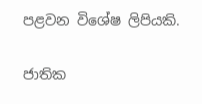පළවන විශේෂ ලිපියකි.

ජාතික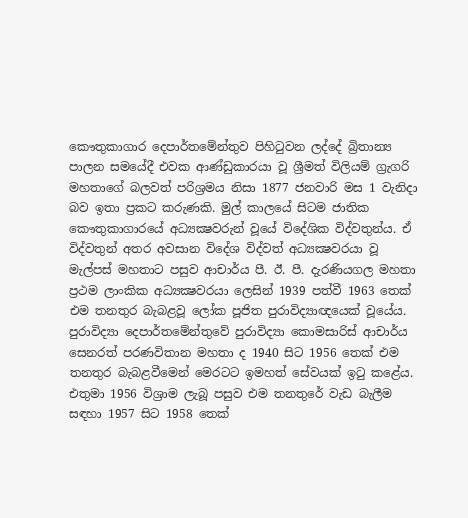කෞතුකාගාර දෙපාර්තමේන්තුව පිහිටුවන ලද්දේ බ්‍රිතාන්‍ය පාලන සමයේදී එවක ආණ්ඩුකාරයා වූ ශ්‍රීමත් විලියම් ග්‍රැගරි මහතාගේ බලවත් පරිශ්‍රමය නිසා 1877 ජනවාරි මස 1 වැනිදා බව ඉතා ප්‍රකට කරුණකි. මුල් කාලයේ සිටම ජාතික කෞතුකාගාරයේ අධ්‍යක්‍ෂවරුන් වූයේ විදේශික විද්වතුන්ය. ඒ විද්වතුන් අතර අවසාන විදේශ විද්වත් අධ්‍යක්‍ෂවරයා වූ මැල්පස් මහතාට පසුව ආචාර්ය පී. ඊ. පී. දැරණියගල මහතා ප්‍රථම ලාංකික අධ්‍යක්‍ෂවරයා ලෙසින් 1939 පත්වී 1963 තෙක් එම තනතුර බැබළවූ ලෝක පූජිත පුරාවිද්‍යාඥයෙක් වූයේය. පුරාවිද්‍යා දෙපාර්තමේන්තුවේ පුරාවිද්‍යා කොමසාරිස් ආචාර්ය සෙනරත් පරණවිතාන මහතා ද 1940 සිට 1956 තෙක් එම තනතුර බැබළවීමෙන් මෙරටට ඉමහත් සේවයක් ඉටු කළේය. එතුමා 1956 විශ්‍රාම ලැබූ පසුව එම තනතුරේ වැඩ බැලීම සඳහා 1957 සිට 1958 තෙක්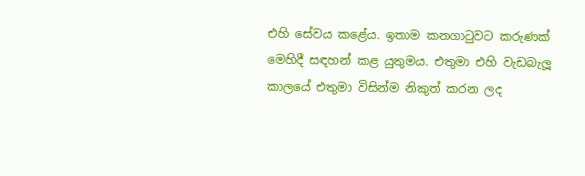එහි සේවය කළේය. ඉතාම කනගාටුවට කරුණක් මෙහිදී සඳහන් කළ යුතුමය. එතුමා එහි වැඩබැලූ කාලයේ එතුමා විසින්ම නිකුත් කරන ලද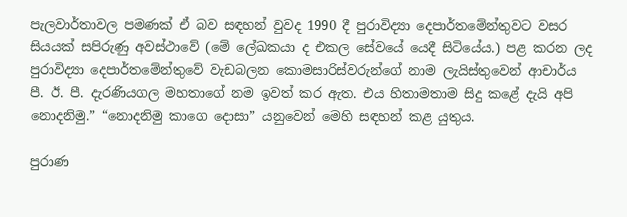පැලවාර්තාවල පමණක් ඒ බව සඳහන් වුවද 1990 දී පුරාවිද්‍යා දෙපාර්තමේන්තුවට වසර සියයක් සපිරුණු අවස්ථාවේ (මේ ලේඛකයා ද එකල සේවයේ යෙදී සිටියේය.) පළ කරන ලද පුරාවිද්‍යා දෙපාර්තමේන්තුවේ වැඩබලන කොමසාරිස්වරුන්ගේ නාම ලැයිස්තුවෙන් ආචාර්ය පී. ඊ. පී. දැරණියගල මහතාගේ නම ඉවත් කර ඇත. එය හිතාමතාම සිදු කළේ දැයි අපි නොදනිමු.” “නොදනිමු කාගෙ දොසා” යනුවෙන් මෙහි සඳහන් කළ යුතුය.

පුරාණ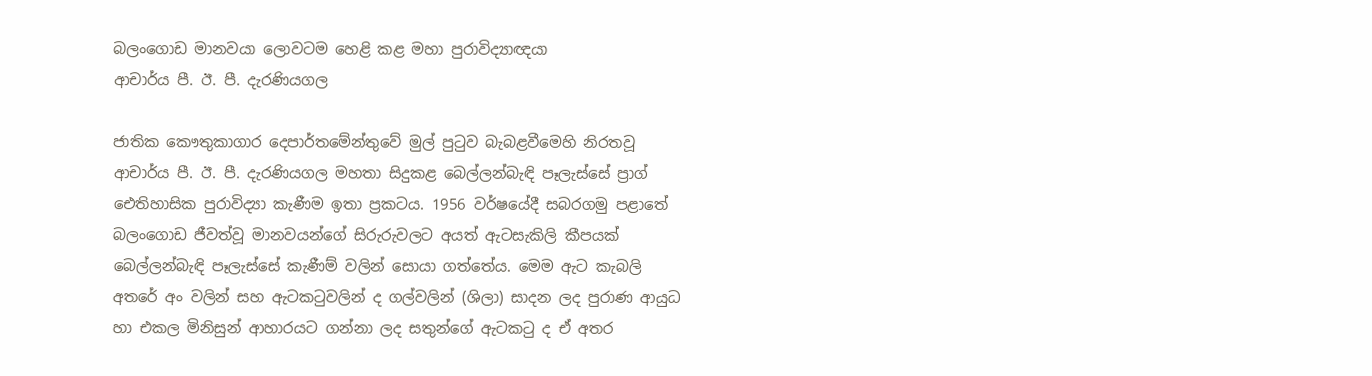බලංගොඩ මානවයා ලොවටම හෙළි කළ මහා පුරාවිද්‍යාඥයා
ආචාර්ය පී. ඊ. පී. දැරණියගල

ජාතික කෞතුකාගාර දෙපාර්තමේන්තුවේ මුල් පුටුව බැබළවීමෙහි නිරතවූ ආචාර්ය පී. ඊ. පී. දැරණියගල මහතා සිදුකළ බෙල්ලන්බැඳි පෑලැස්සේ ප්‍රාග් ඓතිහාසික පුරාවිද්‍යා කැණීම ඉතා ප්‍රකටය. 1956 වර්ෂයේදී සබරගමු පළාතේ බලංගොඩ ජීවත්වූ මානවයන්ගේ සිරුරුවලට අයත් ඇටසැකිලි කීපයක් බෙල්ලන්බැඳි පෑලැස්සේ කැණීම් වලින් සොයා ගත්තේය. මෙම ඇට කැබලි අතරේ අං වලින් සහ ඇටකටුවලින් ද ගල්වලින් (ශිලා) සාදන ලද පුරාණ ආයුධ හා එකල මිනිසුන් ආහාරයට ගන්නා ලද සතුන්ගේ ඇටකටු ද ඒ අතර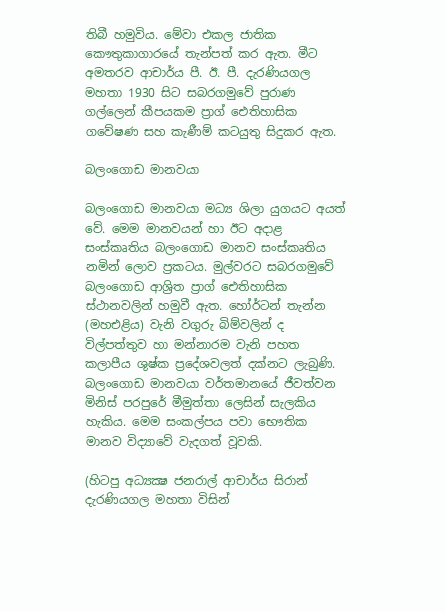තිබී හමුවිය. මේවා එකල ජාතික කෞතුකාගාරයේ තැන්පත් කර ඇත. මීට අමතරව ආචාර්ය පී. ඊ. පී. දැරණියගල මහතා 1930 සිට සබරගමුවේ පුරාණ ගල්ලෙන් කීපයකම ප්‍රාග් ඓතිහාසික ගවේෂණ සහ කැණීම් කටයුතු සිදුකර ඇත.

බලංගොඩ මානවයා

බලංගොඩ මානවයා මධ්‍ය ශිලා යුගයට අයත් වේ. මෙම මානවයන් හා ඊට අදාළ සංස්කෘතිය බලංගොඩ මානව සංස්කෘතිය නමින් ලොව ප්‍රකටය. මුල්වරට සබරගමුවේ බලංගොඩ ආශ්‍රිත ප්‍රාග් ඓතිහාසික ස්ථානවලින් හමුවී ඇත. හෝර්ටන් තැන්න (මහඑළිය) වැනි වගුරු බිම්වලින් ද විල්පත්තුව හා මන්නාරම වැනි පහත කලාපීය ශුෂ්ක ප්‍රදේශවලත් දක්නට ලැබුණි. බලංගොඩ මානවයා වර්තමානයේ ජීවත්වන මිනිස් පරපුරේ මීමුත්තා ලෙසින් සැලකිය හැකිය. මෙම සංකල්පය පවා භෞතික මානව විද්‍යාවේ වැදගත් වූවකි.

(හිටපු අධ්‍යක්‍ෂ ජනරාල් ආචාර්ය සිරාන් දැරණියගල මහතා විසින්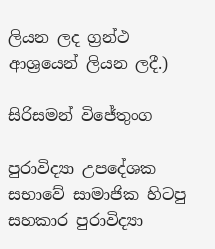ලියන ලද ග්‍රන්ථ ආශ්‍රයෙන් ලියන ලදී.)

සිරිසමන් විජේතුංග

පුරාවිද්‍යා උපදේශක සභාවේ සාමාජික හිටපු සහකාර පුරාවිද්‍යා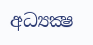අධ්‍යක්‍ෂ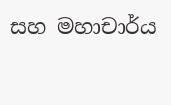සහ මහාචාර්ය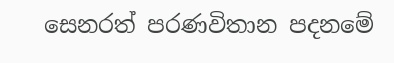සෙනරත් පරණවිතාන පදනමේ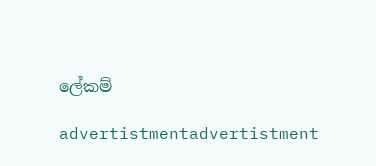ලේකම්

advertistmentadvertistment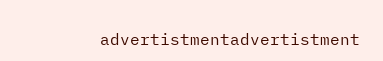advertistmentadvertistment